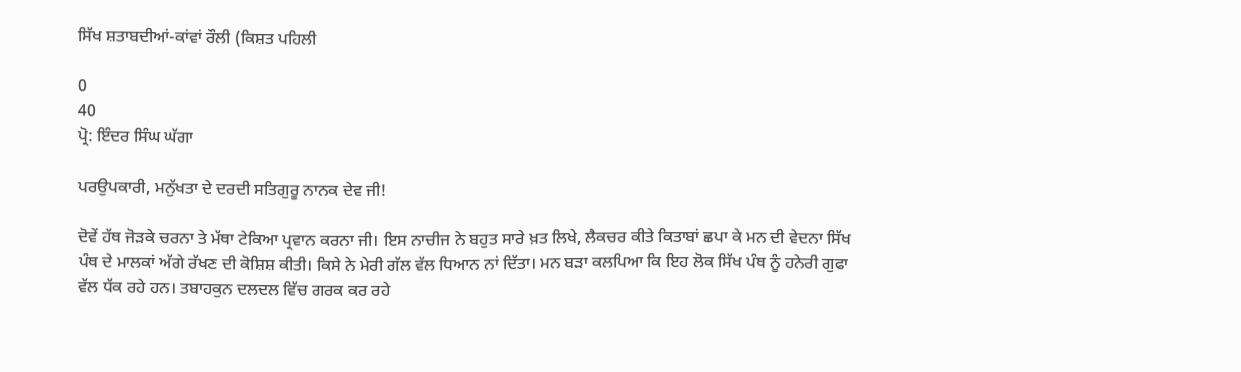ਸਿੱਖ ਸ਼ਤਾਬਦੀਆਂ-ਕਾਂਵਾਂ ਰੌਲੀ (ਕਿਸ਼ਤ ਪਹਿਲੀ

0
40
ਪ੍ਰੋ: ਇੰਦਰ ਸਿੰਘ ਘੱਗਾ

ਪਰਉਪਕਾਰੀ, ਮਨੁੱਖਤਾ ਦੇ ਦਰਦੀ ਸਤਿਗੁਰੂ ਨਾਨਕ ਦੇਵ ਜੀ!

ਦੋਵੇਂ ਹੱਥ ਜੋੜਕੇ ਚਰਨਾ ਤੇ ਮੱਥਾ ਟੇਕਿਆ ਪ੍ਰਵਾਨ ਕਰਨਾ ਜੀ। ਇਸ ਨਾਚੀਜ ਨੇ ਬਹੁਤ ਸਾਰੇ ਖ਼ਤ ਲਿਖੇ, ਲੈਕਚਰ ਕੀਤੇ ਕਿਤਾਬਾਂ ਛਪਾ ਕੇ ਮਨ ਦੀ ਵੇਦਨਾ ਸਿੱਖ ਪੰਥ ਦੇ ਮਾਲਕਾਂ ਅੱਗੇ ਰੱਖਣ ਦੀ ਕੋਸ਼ਿਸ਼ ਕੀਤੀ। ਕਿਸੇ ਨੇ ਮੇਰੀ ਗੱਲ ਵੱਲ ਧਿਆਨ ਨਾਂ ਦਿੱਤਾ। ਮਨ ਬੜਾ ਕਲਪਿਆ ਕਿ ਇਹ ਲੋਕ ਸਿੱਖ ਪੰਥ ਨੂੰ ਹਨੇਰੀ ਗੁਫਾ ਵੱਲ ਧੱਕ ਰਹੇ ਹਨ। ਤਬਾਹਕੁਨ ਦਲਦਲ ਵਿੱਚ ਗਰਕ ਕਰ ਰਹੇ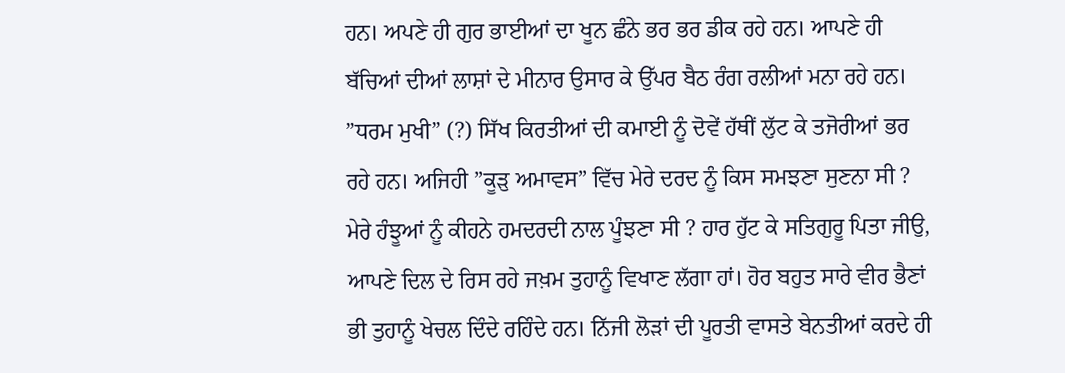ਹਨ। ਅਪਣੇ ਹੀ ਗੁਰ ਭਾਈਆਂ ਦਾ ਖੂਨ ਛੰਨੇ ਭਰ ਭਰ ਡੀਕ ਰਹੇ ਹਨ। ਆਪਣੇ ਹੀ ਬੱਚਿਆਂ ਦੀਆਂ ਲਾਸ਼ਾਂ ਦੇ ਮੀਨਾਰ ਉਸਾਰ ਕੇ ਉੱਪਰ ਬੈਠ ਰੰਗ ਰਲੀਆਂ ਮਨਾ ਰਹੇ ਹਨ। ”ਧਰਮ ਮੁਖੀ” (?) ਸਿੱਖ ਕਿਰਤੀਆਂ ਦੀ ਕਮਾਈ ਨੂੰ ਦੋਵੇਂ ਹੱਥੀਂ ਲੁੱਟ ਕੇ ਤਜੋਰੀਆਂ ਭਰ ਰਹੇ ਹਨ। ਅਜਿਹੀ ”ਕੂੜੁ ਅਮਾਵਸ” ਵਿੱਚ ਮੇਰੇ ਦਰਦ ਨੂੰ ਕਿਸ ਸਮਝਣਾ ਸੁਣਨਾ ਸੀ ? ਮੇਰੇ ਹੰਝੂਆਂ ਨੂੰ ਕੀਹਨੇ ਹਮਦਰਦੀ ਨਾਲ ਪੂੰਝਣਾ ਸੀ ? ਹਾਰ ਹੁੱਟ ਕੇ ਸਤਿਗੁਰੂ ਪਿਤਾ ਜੀਉ, ਆਪਣੇ ਦਿਲ ਦੇ ਰਿਸ ਰਹੇ ਜਖ਼ਮ ਤੁਹਾਨੂੰ ਵਿਖਾਣ ਲੱਗਾ ਹਾਂ। ਹੋਰ ਬਹੁਤ ਸਾਰੇ ਵੀਰ ਭੈਣਾਂ ਭੀ ਤੁਹਾਨੂੰ ਖੇਚਲ ਦਿੰਦੇ ਰਹਿੰਦੇ ਹਨ। ਨਿੱਜੀ ਲੋੜਾਂ ਦੀ ਪੂਰਤੀ ਵਾਸਤੇ ਬੇਨਤੀਆਂ ਕਰਦੇ ਹੀ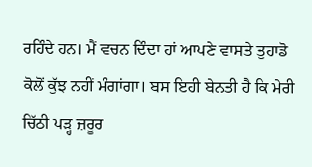ਰਹਿੰਦੇ ਹਨ। ਮੈਂ ਵਚਨ ਦਿੰਦਾ ਹਾਂ ਆਪਣੇ ਵਾਸਤੇ ਤੁਹਾਡੋ ਕੋਲੋਂ ਕੁੱਝ ਨਹੀਂ ਮੰਗਾਂਗਾ। ਬਸ ਇਹੀ ਬੇਨਤੀ ਹੈ ਕਿ ਮੇਰੀ ਚਿੱਠੀ ਪੜ੍ਹ ਜ਼ਰੂਰ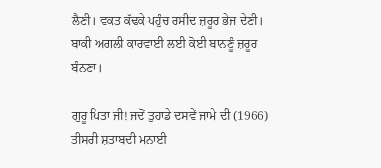ਲੈਣੀ। ਵਕਤ ਕੱਢਕੇ ਪਹੁੰਚ ਰਸੀਦ ਜ਼ਰੂਰ ਭੇਜ ਦੇਣੀ। ਬਾਕੀ ਅਗਲੀ ਕਾਰਵਾਈ ਲਈ ਕੋਈ ਬਾਨਣੂੰ ਜ਼ਰੂਰ ਬੰਨਣਾ।

ਗੁਰੂ ਪਿਤਾ ਜੀ! ਜਦੋਂ ਤੁਹਾਡੇ ਦਸਵੇਂ ਜਾਮੇ ਦੀ (1966) ਤੀਸਰੀ ਸ਼ਤਾਬਦੀ ਮਨਾਈ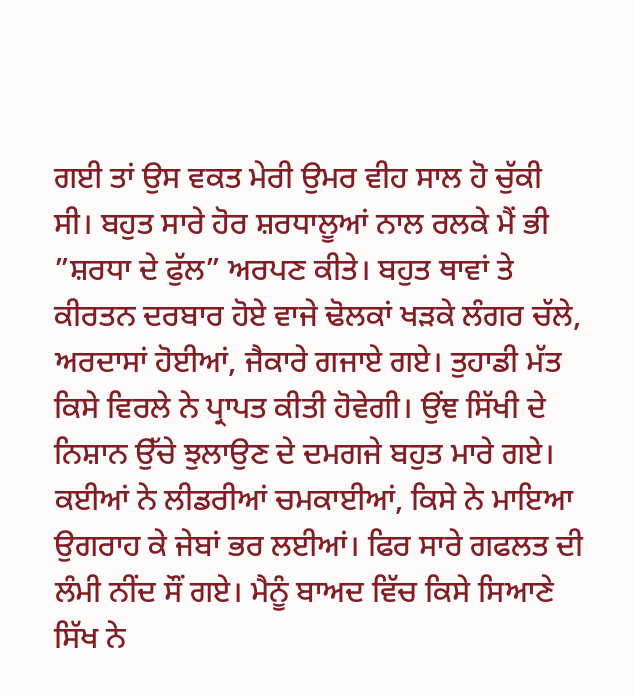ਗਈ ਤਾਂ ਉਸ ਵਕਤ ਮੇਰੀ ਉਮਰ ਵੀਹ ਸਾਲ ਹੋ ਚੁੱਕੀ ਸੀ। ਬਹੁਤ ਸਾਰੇ ਹੋਰ ਸ਼ਰਧਾਲੂਆਂ ਨਾਲ ਰਲਕੇ ਮੈਂ ਭੀ ”ਸ਼ਰਧਾ ਦੇ ਫੁੱਲ” ਅਰਪਣ ਕੀਤੇ। ਬਹੁਤ ਥਾਵਾਂ ਤੇ ਕੀਰਤਨ ਦਰਬਾਰ ਹੋਏ ਵਾਜੇ ਢੋਲਕਾਂ ਖੜਕੇ ਲੰਗਰ ਚੱਲੇ, ਅਰਦਾਸਾਂ ਹੋਈਆਂ, ਜੈਕਾਰੇ ਗਜਾਏ ਗਏ। ਤੁਹਾਡੀ ਮੱਤ ਕਿਸੇ ਵਿਰਲੇ ਨੇ ਪ੍ਰਾਪਤ ਕੀਤੀ ਹੋਵੇਗੀ। ਉਂਞ ਸਿੱਖੀ ਦੇ ਨਿਸ਼ਾਨ ਉੱਚੇ ਝੁਲਾਉਣ ਦੇ ਦਮਗਜੇ ਬਹੁਤ ਮਾਰੇ ਗਏ। ਕਈਆਂ ਨੇ ਲੀਡਰੀਆਂ ਚਮਕਾਈਆਂ, ਕਿਸੇ ਨੇ ਮਾਇਆ ਉਗਰਾਹ ਕੇ ਜੇਬਾਂ ਭਰ ਲਈਆਂ। ਫਿਰ ਸਾਰੇ ਗਫਲਤ ਦੀ ਲੰਮੀ ਨੀਂਦ ਸੌਂ ਗਏ। ਮੈਨੂੰ ਬਾਅਦ ਵਿੱਚ ਕਿਸੇ ਸਿਆਣੇ ਸਿੱਖ ਨੇ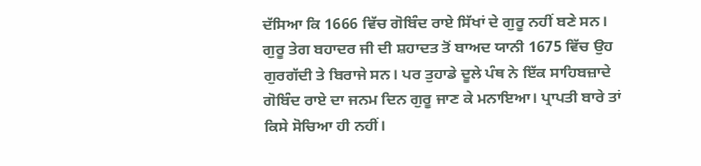ਦੱਸਿਆ ਕਿ 1666 ਵਿੱਚ ਗੋਬਿੰਦ ਰਾਏ ਸਿੱਖਾਂ ਦੇ ਗੁਰੂ ਨਹੀਂ ਬਣੇ ਸਨ। ਗੁਰੂ ਤੇਗ ਬਹਾਦਰ ਜੀ ਦੀ ਸ਼ਹਾਦਤ ਤੋਂ ਬਾਅਦ ਯਾਨੀ 1675 ਵਿੱਚ ਉਹ ਗੁਰਗੱਦੀ ਤੇ ਬਿਰਾਜੇ ਸਨ। ਪਰ ਤੁਹਾਡੇ ਦੂਲੇ ਪੰਥ ਨੇ ਇੱਕ ਸਾਹਿਬਜ਼ਾਦੇ ਗੋਬਿੰਦ ਰਾਏ ਦਾ ਜਨਮ ਦਿਨ ਗੁਰੂ ਜਾਣ ਕੇ ਮਨਾਇਆ। ਪ੍ਰਾਪਤੀ ਬਾਰੇ ਤਾਂ ਕਿਸੇ ਸੋਚਿਆ ਹੀ ਨਹੀਂ।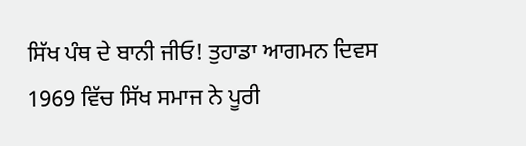ਸਿੱਖ ਪੰਥ ਦੇ ਬਾਨੀ ਜੀਓ! ਤੁਹਾਡਾ ਆਗਮਨ ਦਿਵਸ 1969 ਵਿੱਚ ਸਿੱਖ ਸਮਾਜ ਨੇ ਪੂਰੀ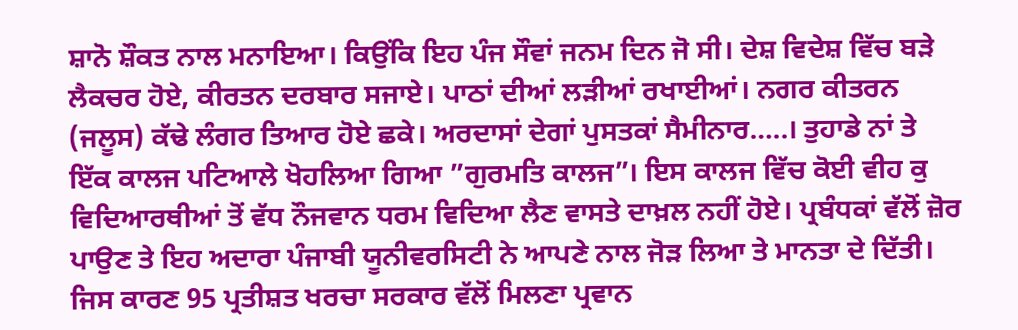ਸ਼ਾਨੋ ਸ਼ੌਕਤ ਨਾਲ ਮਨਾਇਆ। ਕਿਉਂਕਿ ਇਹ ਪੰਜ ਸੌਵਾਂ ਜਨਮ ਦਿਨ ਜੋ ਸੀ। ਦੇਸ਼ ਵਿਦੇਸ਼ ਵਿੱਚ ਬੜੇ ਲੈਕਚਰ ਹੋਏ, ਕੀਰਤਨ ਦਰਬਾਰ ਸਜਾਏ। ਪਾਠਾਂ ਦੀਆਂ ਲੜੀਆਂ ਰਖਾਈਆਂ। ਨਗਰ ਕੀਤਰਨ (ਜਲੂਸ) ਕੱਢੇ ਲੰਗਰ ਤਿਆਰ ਹੋਏ ਛਕੇ। ਅਰਦਾਸਾਂ ਦੇਗਾਂ ਪੁਸਤਕਾਂ ਸੈਮੀਨਾਰ…..। ਤੁਹਾਡੇ ਨਾਂ ਤੇ ਇੱਕ ਕਾਲਜ ਪਟਿਆਲੇ ਖੋਹਲਿਆ ਗਿਆ ”ਗੁਰਮਤਿ ਕਾਲਜ”। ਇਸ ਕਾਲਜ ਵਿੱਚ ਕੋਈ ਵੀਹ ਕੁ ਵਿਦਿਆਰਥੀਆਂ ਤੋਂ ਵੱਧ ਨੌਜਵਾਨ ਧਰਮ ਵਿਦਿਆ ਲੈਣ ਵਾਸਤੇ ਦਾਖ਼ਲ ਨਹੀਂ ਹੋਏ। ਪ੍ਰਬੰਧਕਾਂ ਵੱਲੋਂ ਜ਼ੋਰ ਪਾਉਣ ਤੇ ਇਹ ਅਦਾਰਾ ਪੰਜਾਬੀ ਯੂਨੀਵਰਸਿਟੀ ਨੇ ਆਪਣੇ ਨਾਲ ਜੋੜ ਲਿਆ ਤੇ ਮਾਨਤਾ ਦੇ ਦਿੱਤੀ। ਜਿਸ ਕਾਰਣ 95 ਪ੍ਰਤੀਸ਼ਤ ਖਰਚਾ ਸਰਕਾਰ ਵੱਲੋਂ ਮਿਲਣਾ ਪ੍ਰਵਾਨ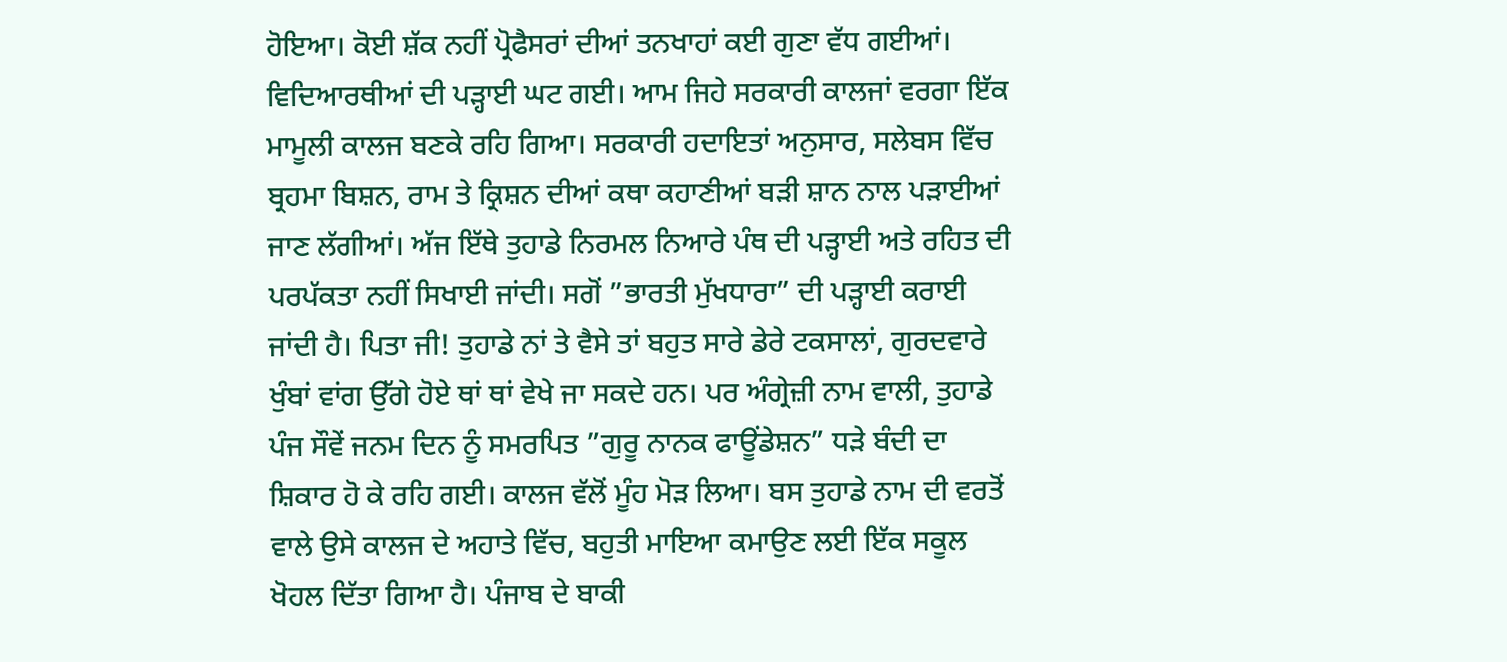ਹੋਇਆ। ਕੋਈ ਸ਼ੱਕ ਨਹੀਂ ਪ੍ਰੋਫੈਸਰਾਂ ਦੀਆਂ ਤਨਖਾਹਾਂ ਕਈ ਗੁਣਾ ਵੱਧ ਗਈਆਂ। ਵਿਦਿਆਰਥੀਆਂ ਦੀ ਪੜ੍ਹਾਈ ਘਟ ਗਈ। ਆਮ ਜਿਹੇ ਸਰਕਾਰੀ ਕਾਲਜਾਂ ਵਰਗਾ ਇੱਕ ਮਾਮੂਲੀ ਕਾਲਜ ਬਣਕੇ ਰਹਿ ਗਿਆ। ਸਰਕਾਰੀ ਹਦਾਇਤਾਂ ਅਨੁਸਾਰ, ਸਲੇਬਸ ਵਿੱਚ ਬ੍ਰਹਮਾ ਬਿਸ਼ਨ, ਰਾਮ ਤੇ ਕ੍ਰਿਸ਼ਨ ਦੀਆਂ ਕਥਾ ਕਹਾਣੀਆਂ ਬੜੀ ਸ਼ਾਨ ਨਾਲ ਪੜਾਈਆਂ ਜਾਣ ਲੱਗੀਆਂ। ਅੱਜ ਇੱਥੇ ਤੁਹਾਡੇ ਨਿਰਮਲ ਨਿਆਰੇ ਪੰਥ ਦੀ ਪੜ੍ਹਾਈ ਅਤੇ ਰਹਿਤ ਦੀ ਪਰਪੱਕਤਾ ਨਹੀਂ ਸਿਖਾਈ ਜਾਂਦੀ। ਸਗੋਂ ”ਭਾਰਤੀ ਮੁੱਖਧਾਰਾ” ਦੀ ਪੜ੍ਹਾਈ ਕਰਾਈ ਜਾਂਦੀ ਹੈ। ਪਿਤਾ ਜੀ! ਤੁਹਾਡੇ ਨਾਂ ਤੇ ਵੈਸੇ ਤਾਂ ਬਹੁਤ ਸਾਰੇ ਡੇਰੇ ਟਕਸਾਲਾਂ, ਗੁਰਦਵਾਰੇ ਖੁੰਬਾਂ ਵਾਂਗ ਉੱਗੇ ਹੋਏ ਥਾਂ ਥਾਂ ਵੇਖੇ ਜਾ ਸਕਦੇ ਹਨ। ਪਰ ਅੰਗ੍ਰੇਜ਼ੀ ਨਾਮ ਵਾਲੀ, ਤੁਹਾਡੇ ਪੰਜ ਸੌਵੇਂ ਜਨਮ ਦਿਨ ਨੂੰ ਸਮਰਪਿਤ ”ਗੁਰੂ ਨਾਨਕ ਫਾਊਂਡੇਸ਼ਨ” ਧੜੇ ਬੰਦੀ ਦਾ ਸ਼ਿਕਾਰ ਹੋ ਕੇ ਰਹਿ ਗਈ। ਕਾਲਜ ਵੱਲੋਂ ਮੂੰਹ ਮੋੜ ਲਿਆ। ਬਸ ਤੁਹਾਡੇ ਨਾਮ ਦੀ ਵਰਤੋਂ ਵਾਲੇ ਉਸੇ ਕਾਲਜ ਦੇ ਅਹਾਤੇ ਵਿੱਚ, ਬਹੁਤੀ ਮਾਇਆ ਕਮਾਉਣ ਲਈ ਇੱਕ ਸਕੂਲ ਖੋਹਲ ਦਿੱਤਾ ਗਿਆ ਹੈ। ਪੰਜਾਬ ਦੇ ਬਾਕੀ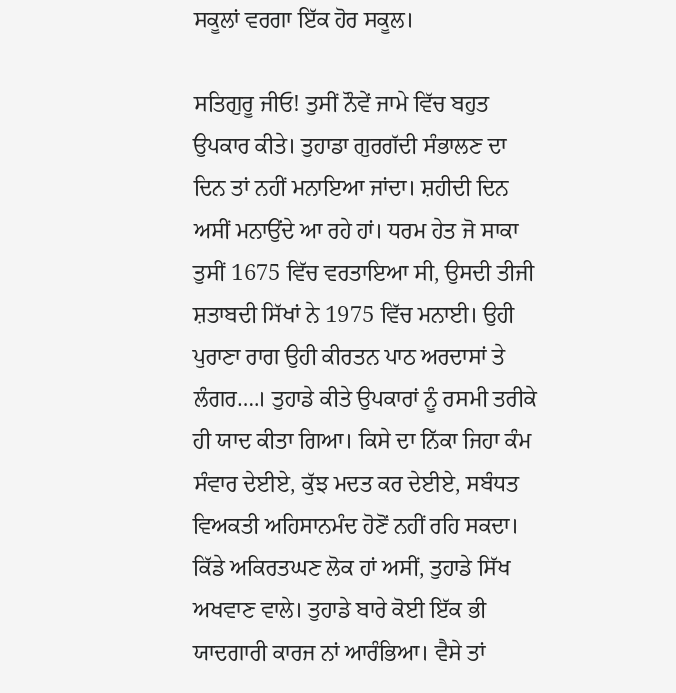ਸਕੂਲਾਂ ਵਰਗਾ ਇੱਕ ਹੋਰ ਸਕੂਲ।

ਸਤਿਗੁਰੂ ਜੀਓ! ਤੁਸੀਂ ਨੌਵੇਂ ਜਾਮੇ ਵਿੱਚ ਬਹੁਤ ਉਪਕਾਰ ਕੀਤੇ। ਤੁਹਾਡਾ ਗੁਰਗੱਦੀ ਸੰਭਾਲਣ ਦਾ ਦਿਨ ਤਾਂ ਨਹੀਂ ਮਨਾਇਆ ਜਾਂਦਾ। ਸ਼ਹੀਦੀ ਦਿਨ ਅਸੀਂ ਮਨਾਉਂਦੇ ਆ ਰਹੇ ਹਾਂ। ਧਰਮ ਹੇਤ ਜੋ ਸਾਕਾ ਤੁਸੀਂ 1675 ਵਿੱਚ ਵਰਤਾਇਆ ਸੀ, ਉਸਦੀ ਤੀਜੀ ਸ਼ਤਾਬਦੀ ਸਿੱਖਾਂ ਨੇ 1975 ਵਿੱਚ ਮਨਾਈ। ਉਹੀ ਪੁਰਾਣਾ ਰਾਗ ਉਹੀ ਕੀਰਤਨ ਪਾਠ ਅਰਦਾਸਾਂ ਤੇ ਲੰਗਰ….। ਤੁਹਾਡੇ ਕੀਤੇ ਉਪਕਾਰਾਂ ਨੂੰ ਰਸਮੀ ਤਰੀਕੇ ਹੀ ਯਾਦ ਕੀਤਾ ਗਿਆ। ਕਿਸੇ ਦਾ ਨਿੱਕਾ ਜਿਹਾ ਕੰਮ ਸੰਵਾਰ ਦੇਈਏ, ਕੁੱਝ ਮਦਤ ਕਰ ਦੇਈਏ, ਸਬੰਧਤ ਵਿਅਕਤੀ ਅਹਿਸਾਨਮੰਦ ਹੋਣੋਂ ਨਹੀਂ ਰਹਿ ਸਕਦਾ। ਕਿੱਡੇ ਅਕਿਰਤਘਣ ਲੋਕ ਹਾਂ ਅਸੀਂ, ਤੁਹਾਡੇ ਸਿੱਖ ਅਖਵਾਣ ਵਾਲੇ। ਤੁਹਾਡੇ ਬਾਰੇ ਕੋਈ ਇੱਕ ਭੀ ਯਾਦਗਾਰੀ ਕਾਰਜ ਨਾਂ ਆਰੰਭਿਆ। ਵੈਸੇ ਤਾਂ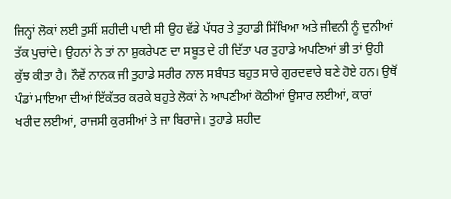ਜਿਨ੍ਹਾਂ ਲੋਕਾਂ ਲਈ ਤੁਸੀਂ ਸ਼ਹੀਦੀ ਪਾਈ ਸੀ ਉਹ ਵੱਡੇ ਪੱਧਰ ਤੇ ਤੁਹਾਡੀ ਸਿੱਖਿਆ ਅਤੇ ਜੀਵਨੀ ਨੂੰ ਦੁਨੀਆਂ ਤੱਕ ਪੁਚਾਂਦੇ। ਉਹਨਾਂ ਨੇ ਤਾਂ ਨਾ ਸ਼ੁਕਰੇਪਣ ਦਾ ਸਬੂਤ ਦੇ ਹੀ ਦਿੱਤਾ ਪਰ ਤੁਹਾਡੇ ਅਪਣਿਆਂ ਭੀ ਤਾਂ ਉਹੀ ਕੁੱਝ ਕੀਤਾ ਹੈ। ਨੌਵੇਂ ਨਾਨਕ ਜੀ ਤੁਹਾਡੇ ਸਰੀਰ ਨਾਲ ਸਬੰਧਤ ਬਹੁਤ ਸਾਰੇ ਗੁਰਦਵਾਰੇ ਬਣੇ ਹੋਏ ਹਨ। ਉਥੋਂ ਪੰਡਾਂ ਮਾਇਆ ਦੀਆਂ ਇੱਕੱਤਰ ਕਰਕੇ ਬਹੁਤੇ ਲੋਕਾਂ ਨੇ ਆਪਣੀਆਂ ਕੋਠੀਆਂ ਉਸਾਰ ਲਈਆਂ, ਕਾਰਾਂ ਖਰੀਦ ਲਈਆਂ, ਰਾਜਸੀ ਕੁਰਸੀਆਂ ਤੇ ਜਾ ਬਿਰਾਜੇ। ਤੁਹਾਡੇ ਸ਼ਹੀਦ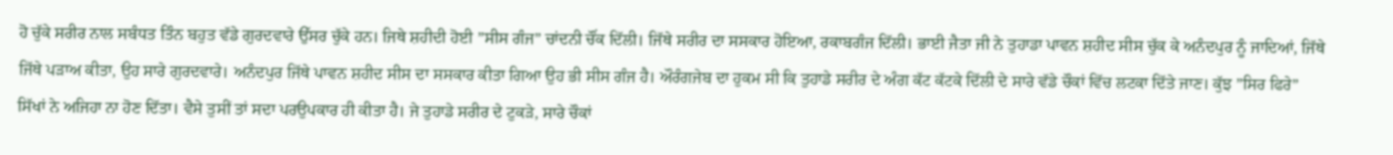ਹੋ ਚੁੱਕੇ ਸਰੀਰ ਨਾਲ ਸਬੰਧਤ ਤਿੰਨ ਬਹੁਤ ਵੱਡੇ ਗੁਰਦਵਾਰੇ ਉੱਸਰ ਚੁੱਕੇ ਹਨ। ਜਿਥੇ ਸ਼ਹੀਦੀ ਹੋਈ ”ਸੀਸ ਗੰਜ” ਚਾਂਦਨੀ ਚੌਂਕ ਦਿੱਲੀ। ਜਿੱਥੇ ਸਰੀਰ ਦਾ ਸਸਕਾਰ ਹੋਇਆ, ਰਕਾਬਗੰਜ ਦਿੱਲੀ। ਭਾਈ ਜੈਤਾ ਜੀ ਨੇ ਤੁਹਾਡਾ ਪਾਵਨ ਸ਼ਹੀਦ ਸੀਸ ਚੁੱਕ ਕੇ ਅਨੰਦਪੁਰ ਨੂੰ ਜਾਦਿਆਂ, ਜਿੱਥੇ ਜਿੱਥੇ ਪੜਾਅ ਕੀਤਾ, ਉਹ ਸਾਰੇ ਗੁਰਦਵਾਰੇ। ਅਨੰਦਪੁਰ ਜਿੱਥੇ ਪਾਵਨ ਸ਼ਹੀਦ ਸੀਸ ਦਾ ਸਸਕਾਰ ਕੀਤਾ ਗਿਆ ਉਹ ਭੀ ਸੀਸ ਗੰਜ ਹੈ। ਔਰੰਗਜੇਬ ਦਾ ਹੁਕਮ ਸੀ ਕਿ ਤੁਹਾਡੇ ਸਰੀਰ ਦੇ ਅੰਗ ਕੱਟ ਕੱਟਕੇ ਦਿੱਲੀ ਦੇ ਸਾਰੇ ਵੱਡੇ ਚੌਕਾਂ ਵਿੱਚ ਲਟਕਾ ਦਿੱਤੇ ਜਾਣ। ਕੁੱਝ ”ਸਿਰ ਫਿਰੇ” ਸਿੱਖਾਂ ਨੇ ਅਜਿਹਾ ਨਾ ਹੋਣ ਦਿੱਤਾ। ਵੈਸੇ ਤੁਸੀਂ ਤਾਂ ਸਦਾ ਪਰਉਪਕਾਰ ਹੀ ਕੀਤਾ ਹੈ। ਜੇ ਤੁਹਾਡੇ ਸਰੀਰ ਦੇ ਟੁਕੜੇ, ਸਾਰੇ ਚੌਕਾਂ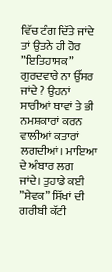ਵਿੱਚ ਟੰਗ ਦਿੱਤੇ ਜਾਂਦੇ ਤਾਂ ਉਤਨੇ ਹੀ ਹੋਰ ”ਇਤਿਹਾਸਕ” ਗੁਰਦਵਾਰੇ ਨਾ ਉੱਸਰ ਜਾਂਦੇ ? ਉਹਨਾਂ ਸਾਰੀਆਂ ਥਾਵਾਂ ਤੇ ਭੀ ਨਮਸ਼ਕਾਰਾਂ ਕਰਨ ਵਾਲੀਆਂ ਕਤਾਰਾਂ ਲਗਦੀਆਂ। ਮਾਇਆ ਦੇ ਅੰਬਾਰ ਲਗ ਜਾਂਦੇ। ਤੁਹਾਡੇ ਕਈ ”ਸੇਵਕ” ਸਿੱਖਾਂ ਦੀ ਗਰੀਬੀ ਕੱਟੀ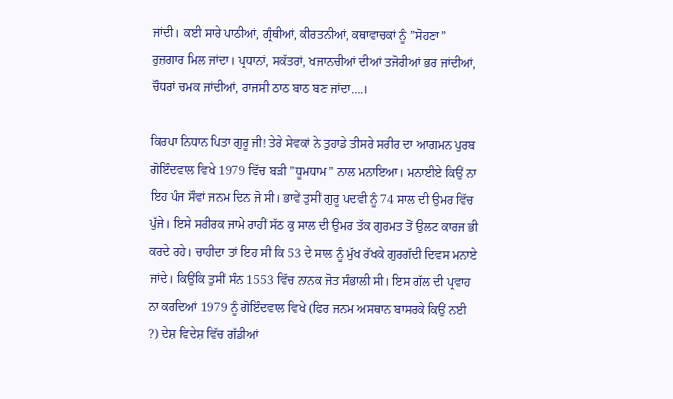ਜਾਂਦੀ। ਕਈ ਸਾਰੇ ਪਾਠੀਆਂ, ਗ੍ਰੰਥੀਆਂ, ਕੀਰਤਨੀਆਂ, ਕਥਾਵਾਚਕਾਂ ਨੂੰ ”ਸੋਹਣਾ” ਰੁਜ਼ਗਾਰ ਮਿਲ ਜਾਂਦਾ। ਪ੍ਰਧਾਨਾਂ, ਸਕੱਤਰਾਂ, ਖਜਾਨਚੀਆਂ ਦੀਆਂ ਤਜੋਰੀਆਂ ਭਰ ਜਾਂਦੀਆਂ, ਚੌਧਰਾਂ ਚਮਕ ਜਾਂਦੀਆਂ, ਰਾਜਸੀ ਠਾਠ ਬਾਠ ਬਣ ਜਾਂਦਾ….।

ਕਿਰਪਾ ਨਿਧਾਨ ਪਿਤਾ ਗੁਰੂ ਜੀ! ਤੇਰੇ ਸੇਵਕਾਂ ਨੇ ਤੁਹਾਡੇ ਤੀਸਰੇ ਸਰੀਰ ਦਾ ਆਗਮਨ ਪੁਰਬ ਗੋਇੰਦਵਾਲ ਵਿਖੇ 1979 ਵਿੱਚ ਬੜੀ ”ਧੂਮਧਾਮ” ਨਾਲ ਮਨਾਇਆ। ਮਨਾਈਏ ਕਿਉਂ ਨਾ ਇਹ ਪੰਜ ਸੌਵਾਂ ਜਨਮ ਦਿਨ ਜੋ ਸੀ। ਭਾਵੇਂ ਤੁਸੀਂ ਗੁਰੂ ਪਦਵੀ ਨੂੰ 74 ਸਾਲ ਦੀ ਉਮਰ ਵਿੱਚ ਪੁੱਜੇ। ਇਸੇ ਸਰੀਰਕ ਜਾਮੇ ਰਾਹੀਂ ਸੱਠ ਕੁ ਸਾਲ ਦੀ ਉਮਰ ਤੱਕ ਗੁਰਮਤ ਤੋਂ ਉਲਟ ਕਾਰਜ ਭੀ ਕਰਦੇ ਰਹੇ। ਚਾਹੀਦਾ ਤਾਂ ਇਹ ਸੀ ਕਿ 53 ਦੇ ਸਾਲ ਨੂੰ ਮੁੱਖ ਰੱਖਕੇ ਗੁਰਗੱਦੀ ਦਿਵਸ ਮਨਾਏ ਜਾਂਦੇ। ਕਿਉਂਕਿ ਤੁਸੀਂ ਸੰਨ 1553 ਵਿੱਚ ਨਾਨਕ ਜੋਤ ਸੰਭਾਲੀ ਸੀ। ਇਸ ਗੱਲ ਦੀ ਪ੍ਰਵਾਹ ਨਾ ਕਰਦਿਆਂ 1979 ਨੂੰ ਗੋਇੰਦਵਾਲ ਵਿਖੇ (ਫਿਰ ਜਨਮ ਅਸਥਾਨ ਬਾਸਰਕੇ ਕਿਉਂ ਨਈ ?) ਦੇਸ਼ ਵਿਦੇਸ਼ ਵਿੱਚ ਗੱਡੀਆਂ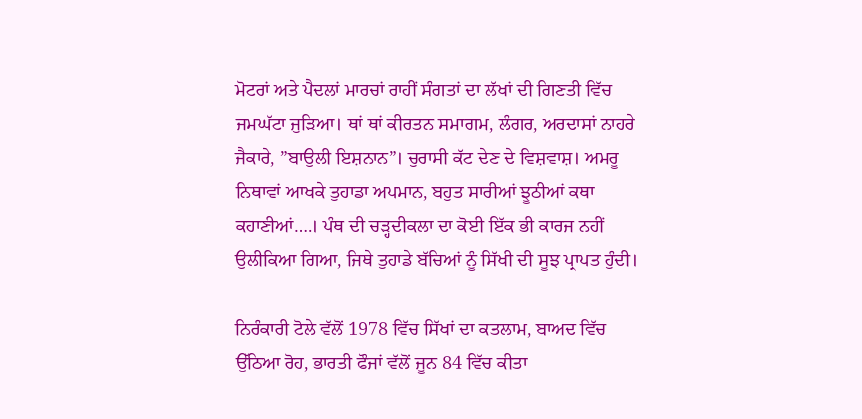ਮੋਟਰਾਂ ਅਤੇ ਪੈਦਲਾਂ ਮਾਰਚਾਂ ਰਾਹੀਂ ਸੰਗਤਾਂ ਦਾ ਲੱਖਾਂ ਦੀ ਗਿਣਤੀ ਵਿੱਚ ਜਮਘੱਟਾ ਜੁੜਿਆ। ਥਾਂ ਥਾਂ ਕੀਰਤਨ ਸਮਾਗਮ, ਲੰਗਰ, ਅਰਦਾਸਾਂ ਨਾਹਰੇ ਜੈਕਾਰੇ, ”ਬਾਉਲੀ ਇਸ਼ਨਾਨ”। ਚੁਰਾਸੀ ਕੱਟ ਦੇਣ ਦੇ ਵਿਸ਼ਵਾਸ਼। ਅਮਰੂ ਨਿਥਾਵਾਂ ਆਖਕੇ ਤੁਹਾਡਾ ਅਪਮਾਨ, ਬਹੁਤ ਸਾਰੀਆਂ ਝੂਠੀਆਂ ਕਥਾ ਕਹਾਣੀਆਂ….। ਪੰਥ ਦੀ ਚੜ੍ਹਦੀਕਲਾ ਦਾ ਕੋਈ ਇੱਕ ਭੀ ਕਾਰਜ ਨਹੀਂ ਉਲੀਕਿਆ ਗਿਆ, ਜਿਥੇ ਤੁਹਾਡੇ ਬੱਚਿਆਂ ਨੂੰ ਸਿੱਖੀ ਦੀ ਸੂਝ ਪ੍ਰਾਪਤ ਹੁੰਦੀ।

ਨਿਰੰਕਾਰੀ ਟੋਲੇ ਵੱਲੋਂ 1978 ਵਿੱਚ ਸਿੱਖਾਂ ਦਾ ਕਤਲਾਮ, ਬਾਅਦ ਵਿੱਚ ਉੱਠਿਆ ਰੋਹ, ਭਾਰਤੀ ਫੌਜਾਂ ਵੱਲੋਂ ਜੂਨ 84 ਵਿੱਚ ਕੀਤਾ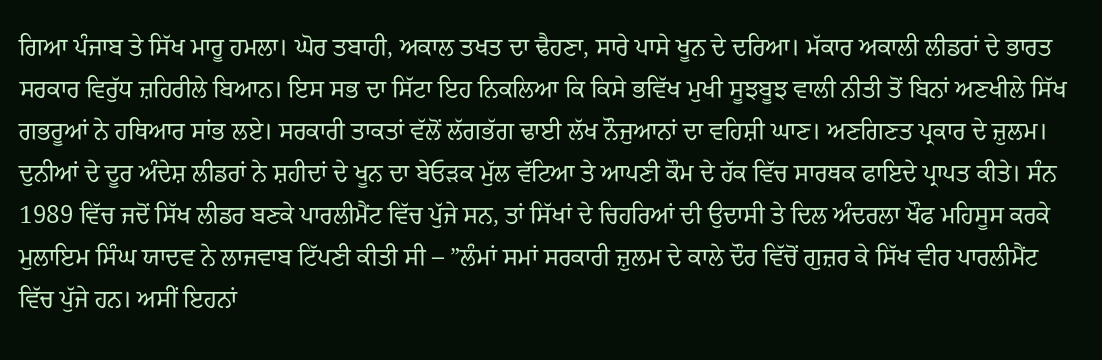ਗਿਆ ਪੰਜਾਬ ਤੇ ਸਿੱਖ ਮਾਰੂ ਹਮਲਾ। ਘੋਰ ਤਬਾਹੀ, ਅਕਾਲ ਤਖਤ ਦਾ ਢੈਹਣਾ, ਸਾਰੇ ਪਾਸੇ ਖੂਨ ਦੇ ਦਰਿਆ। ਮੱਕਾਰ ਅਕਾਲੀ ਲੀਡਰਾਂ ਦੇ ਭਾਰਤ ਸਰਕਾਰ ਵਿਰੁੱਧ ਜ਼ਹਿਰੀਲੇ ਬਿਆਨ। ਇਸ ਸਭ ਦਾ ਸਿੱਟਾ ਇਹ ਨਿਕਲਿਆ ਕਿ ਕਿਸੇ ਭਵਿੱਖ ਮੁਖੀ ਸੂਝਬੂਝ ਵਾਲੀ ਨੀਤੀ ਤੋਂ ਬਿਨਾਂ ਅਣਖੀਲੇ ਸਿੱਖ ਗਭਰੂਆਂ ਨੇ ਹਥਿਆਰ ਸਾਂਭ ਲਏ। ਸਰਕਾਰੀ ਤਾਕਤਾਂ ਵੱਲੋਂ ਲੱਗਭੱਗ ਢਾਈ ਲੱਖ ਨੌਜੁਆਨਾਂ ਦਾ ਵਹਿਸ਼ੀ ਘਾਣ। ਅਣਗਿਣਤ ਪ੍ਰਕਾਰ ਦੇ ਜ਼ੁਲਮ। ਦੁਨੀਆਂ ਦੇ ਦੂਰ ਅੰਦੇਸ਼ ਲੀਡਰਾਂ ਨੇ ਸ਼ਹੀਦਾਂ ਦੇ ਖੂਨ ਦਾ ਬੇਓੜਕ ਮੁੱਲ ਵੱਟਿਆ ਤੇ ਆਪਣੀ ਕੌਮ ਦੇ ਹੱਕ ਵਿੱਚ ਸਾਰਥਕ ਫਾਇਦੇ ਪ੍ਰਾਪਤ ਕੀਤੇ। ਸੰਨ 1989 ਵਿੱਚ ਜਦੋਂ ਸਿੱਖ ਲੀਡਰ ਬਣਕੇ ਪਾਰਲੀਮੈਂਟ ਵਿੱਚ ਪੁੱਜੇ ਸਨ, ਤਾਂ ਸਿੱਖਾਂ ਦੇ ਚਿਹਰਿਆਂ ਦੀ ਉਦਾਸੀ ਤੇ ਦਿਲ ਅੰਦਰਲਾ ਖੌਫ ਮਹਿਸੂਸ ਕਰਕੇ ਮੁਲਾਇਮ ਸਿੰਘ ਯਾਦਵ ਨੇ ਲਾਜਵਾਬ ਟਿੱਪਣੀ ਕੀਤੀ ਸੀ – ”ਲੰਮਾਂ ਸਮਾਂ ਸਰਕਾਰੀ ਜ਼ੁਲਮ ਦੇ ਕਾਲੇ ਦੌਰ ਵਿੱਚੋਂ ਗੁਜ਼ਰ ਕੇ ਸਿੱਖ ਵੀਰ ਪਾਰਲੀਮੈਂਟ ਵਿੱਚ ਪੁੱਜੇ ਹਨ। ਅਸੀਂ ਇਹਨਾਂ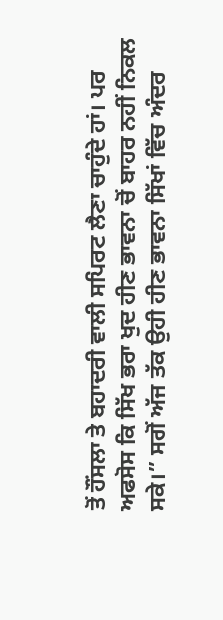ਤੋਂ ਹੌਂਸਲਾ ਤੇ ਬਹਾਦਰੀ ਵਾਲੀ ਸਪਿਰਟ ਲੈਣਾ ਚਾਹੁੰਦੇ ਹਾਂ। ਪਰ ਅਫਸੋਸ ਕਿ ਸਿੱਖ ਭਰਾ ਖੁਦ ਹੀਣ ਭਾਵਨਾ ਚੋਂ ਬਾਹਰ ਨਹੀਂ ਨਿਕਲ ਸਕੇ।” ਸਗੋਂ ਅੱਜ ਤੱਕ ਉਹੀ ਹੀਣ ਭਾਵਨਾ ਸਿੱਖਾਂ ਵਿੱਚ ਅੰਦਰ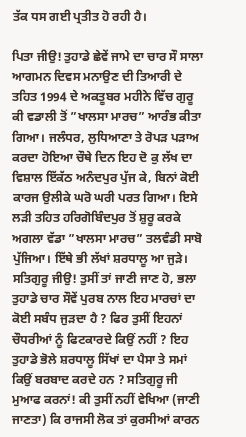ਤੱਕ ਧਸ ਗਈ ਪ੍ਰਤੀਤ ਹੋ ਰਹੀ ਹੈ।

ਪਿਤਾ ਜੀਉ! ਤੁਹਾਡੇ ਛੇਵੇਂ ਜਾਮੇ ਦਾ ਚਾਰ ਸੌ ਸਾਲਾ ਆਗਮਨ ਦਿਵਸ ਮਨਾਉਣ ਦੀ ਤਿਆਰੀ ਦੇ ਤਹਿਤ 1994 ਦੇ ਅਕਤੂਬਰ ਮਹੀਨੇ ਵਿੱਚ ਗੁਰੂ ਕੀ ਵਡਾਲੀ ਤੋਂ ”ਖਾਲਸਾ ਮਾਰਚ” ਆਰੰਭ ਕੀਤਾ ਗਿਆ। ਜਲੰਧਰ, ਲੁਧਿਆਣਾ ਤੇ ਰੋਪੜ ਪੜਾਅ ਕਰਦਾ ਹੋਇਆ ਚੌਥੇ ਦਿਨ ਇਹ ਦੋ ਕੁ ਲੱਖ ਦਾ ਵਿਸ਼ਾਲ ਇੱਕੱਠ ਅਨੰਦਪੁਰ ਪੁੱਜ ਕੇ, ਬਿਨਾਂ ਕੋਈ ਕਾਰਜ ਉਲੀਕੇ ਘਰੋ ਘਰੀ ਪਰਤ ਗਿਆ। ਇਸੇ ਲੜੀ ਤਹਿਤ ਹਰਿਗੋਬਿੰਦਪੁਰ ਤੋਂ ਸ਼ੁਰੂ ਕਰਕੇ ਅਗਲਾ ਵੱਡਾ ”ਖਾਲਸਾ ਮਾਰਚ” ਤਲਵੰਡੀ ਸਾਬੋ ਪੁੱਜਿਆ। ਇੱਥੇ ਭੀ ਲੱਖਾਂ ਸ਼ਰਧਾਲੂ ਆ ਜੁੜੇ। ਸਤਿਗੁਰੂ ਜੀਉ! ਤੁਸੀਂ ਤਾਂ ਜਾਣੀ ਜਾਣ ਹੋ, ਭਲਾ ਤੁਹਾਡੇ ਚਾਰ ਸੌਵੇਂ ਪੁਰਬ ਨਾਲ ਇਹ ਮਾਰਚਾਂ ਦਾ ਕੋਈ ਸਬੰਧ ਜੁੜਦਾ ਹੈ ? ਫਿਰ ਤੁਸੀਂ ਇਹਨਾਂ ਚੌਧਰੀਆਂ ਨੂੰ ਫਿਟਕਾਰਦੇ ਕਿਉਂ ਨਹੀਂ ? ਇਹ ਤੁਹਾਡੇ ਭੋਲੇ ਸ਼ਰਧਾਲੂ ਸਿੱਖਾਂ ਦਾ ਪੈਸਾ ਤੇ ਸਮਾਂ ਕਿਉਂ ਬਰਬਾਦ ਕਰਦੇ ਹਨ ? ਸਤਿਗੁਰੂ ਜੀ ਮੁਆਫ ਕਰਨਾਂ! ਕੀ ਤੁਸੀਂ ਨਹੀਂ ਵੇਖਿਆ (ਜਾਣੀ ਜਾਣਤਾ) ਕਿ ਰਾਜਸੀ ਲੋਕ ਤਾਂ ਕੁਰਸੀਆਂ ਕਾਰਨ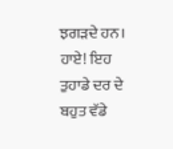ਝਗੜਦੇ ਹਨ। ਹਾਏ! ਇਹ ਤੁਹਾਡੇ ਦਰ ਦੇ ਬਹੁਤ ਵੱਡੇ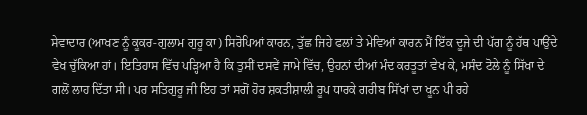ਸੇਵਾਦਾਰ (ਆਖਣ ਨੂੰ ਕੂਕਰ-ਗੁਲਾਮ ਗੁਰੂ ਕਾ) ਸਿਰੋਪਿਆਂ ਕਾਰਨ, ਤੁੱਛ ਜਿਹੇ ਫਲਾਂ ਤੇ ਮੇਵਿਆਂ ਕਾਰਨ ਮੈਂ ਇੱਕ ਦੂਜੇ ਦੀ ਪੱਗ ਨੂੰ ਹੱਥ ਪਾਉਂਦੇ ਵੇਖ ਚੁੱਕਿਆ ਹਾਂ। ਇਤਿਹਾਸ ਵਿੱਚ ਪੜ੍ਹਿਆ ਹੈ ਕਿ ਤੁਸੀਂ ਦਸਵੇਂ ਜਾਮੇ ਵਿੱਚ, ਉਹਨਾਂ ਦੀਆਂ ਮੰਦ ਕਰਤੂਤਾਂ ਵੇਖ ਕੇ, ਮਸੰਦ ਟੋਲੇ ਨੂੰ ਸਿੱਖਾ ਦੇ ਗਲੋਂ ਲਾਹ ਦਿੱਤਾ ਸੀ। ਪਰ ਸਤਿਗੁਰੂ ਜੀ ਇਹ ਤਾਂ ਸਗੋਂ ਹੋਰ ਸ਼ਕਤੀਸ਼ਾਲੀ ਰੂਪ ਧਾਰਕੇ ਗਰੀਬ ਸਿੱਖਾਂ ਦਾ ਖੂਨ ਪੀ ਰਹੇ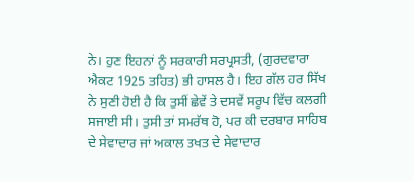ਨੇ। ਹੁਣ ਇਹਨਾਂ ਨੂੰ ਸਰਕਾਰੀ ਸਰਪ੍ਰਸਤੀ, (ਗੁਰਦਵਾਰਾ ਐਕਟ 1925 ਤਹਿਤ) ਭੀ ਹਾਸਲ ਹੈ। ਇਹ ਗੱਲ ਹਰ ਸਿੱਖ ਨੇ ਸੁਣੀ ਹੋਈ ਹੈ ਕਿ ਤੁਸੀਂ ਛੇਵੇਂ ਤੇ ਦਸਵੇਂ ਸਰੂਪ ਵਿੱਚ ਕਲਗੀ ਸਜਾਈ ਸੀ। ਤੁਸੀ ਤਾਂ ਸਮਰੱਥ ਹੋ, ਪਰ ਕੀ ਦਰਬਾਰ ਸਾਹਿਬ ਦੇ ਸੇਵਾਦਾਰ ਜਾਂ ਅਕਾਲ ਤਖਤ ਦੇ ਸੇਵਾਦਾਰ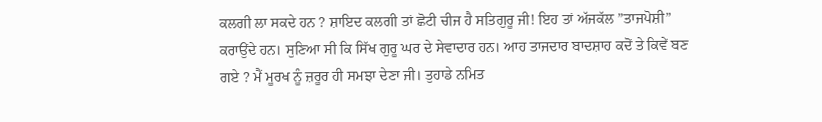ਕਲਗੀ ਲਾ ਸਕਦੇ ਹਨ ? ਸ਼ਾਇਦ ਕਲਗੀ ਤਾਂ ਛੋਟੀ ਚੀਜ ਹੈ ਸਤਿਗੁਰੂ ਜੀ! ਇਹ ਤਾਂ ਅੱਜਕੱਲ ”ਤਾਜਪੋਸ਼ੀ” ਕਰਾਉਂਦੇ ਹਨ। ਸੁਣਿਆ ਸੀ ਕਿ ਸਿੱਖ ਗੁਰੂ ਘਰ ਦੇ ਸੇਵਾਦਾਰ ਹਨ। ਆਹ ਤਾਜਦਾਰ ਬਾਦਸ਼ਾਹ ਕਦੋਂ ਤੇ ਕਿਵੇਂ ਬਣ ਗਏ ? ਮੈਂ ਮੂਰਖ ਨੂੰ ਜ਼ਰੂਰ ਹੀ ਸਮਝਾ ਦੇਣਾ ਜੀ। ਤੁਹਾਡੇ ਨਮਿਤ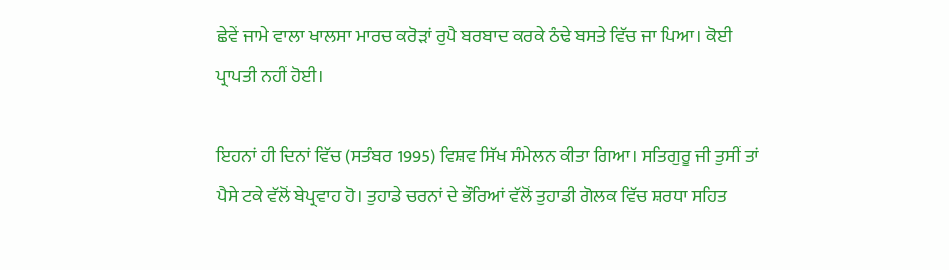ਛੇਵੇਂ ਜਾਮੇ ਵਾਲਾ ਖਾਲਸਾ ਮਾਰਚ ਕਰੋੜਾਂ ਰੁਪੈ ਬਰਬਾਦ ਕਰਕੇ ਠੰਢੇ ਬਸਤੇ ਵਿੱਚ ਜਾ ਪਿਆ। ਕੋਈ ਪ੍ਰਾਪਤੀ ਨਹੀਂ ਹੋਈ।

ਇਹਨਾਂ ਹੀ ਦਿਨਾਂ ਵਿੱਚ (ਸਤੰਬਰ 1995) ਵਿਸ਼ਵ ਸਿੱਖ ਸੰਮੇਲਨ ਕੀਤਾ ਗਿਆ। ਸਤਿਗੁਰੂ ਜੀ ਤੁਸੀਂ ਤਾਂ ਪੈਸੇ ਟਕੇ ਵੱਲੋਂ ਬੇਪ੍ਰਵਾਹ ਹੋ। ਤੁਹਾਡੇ ਚਰਨਾਂ ਦੇ ਭੌਰਿਆਂ ਵੱਲੋਂ ਤੁਹਾਡੀ ਗੋਲਕ ਵਿੱਚ ਸ਼ਰਧਾ ਸਹਿਤ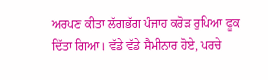ਅਰਪਣ ਕੀਤਾ ਲੱਗਭੱਗ ਪੰਜਾਹ ਕਰੋੜ ਰੁਪਿਆ ਫੂਕ ਦਿੱਤਾ ਗਿਆ। ਵੱਡੇ ਵੱਡੇ ਸੈਮੀਨਾਰ ਹੋਏ, ਪਰਚੇ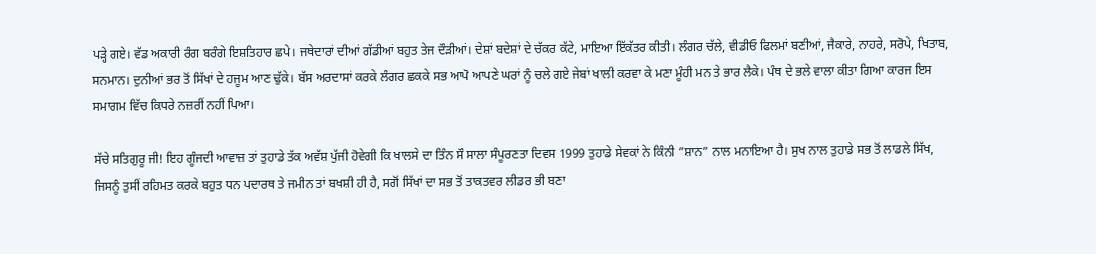ਪੜ੍ਹੇ ਗਏ। ਵੱਡ ਅਕਾਰੀ ਰੰਗ ਬਰੰਗੇ ਇਸ਼ਤਿਹਾਰ ਛਪੇ। ਜਥੇਦਾਰਾਂ ਦੀਆਂ ਗੱਡੀਆਂ ਬਹੁਤ ਤੇਜ ਦੌੜੀਆਂ। ਦੇਸ਼ਾਂ ਬਦੇਸ਼ਾਂ ਦੇ ਚੱਕਰ ਕੱਟੇ, ਮਾਇਆ ਇੱਕੱਤਰ ਕੀਤੀ। ਲੰਗਰ ਚੱਲੇ, ਵੀਡੀਓ ਫਿਲਮਾਂ ਬਣੀਆਂ, ਜੈਕਾਰੇ, ਨਾਹਰੇ, ਸਰੋਪੇ, ਖਿਤਾਬ, ਸਨਮਾਨ। ਦੁਨੀਆਂ ਭਰ ਤੋਂ ਸਿੱਖਾਂ ਦੇ ਹਜੂਮ ਆਣ ਢੁੱਕੇ। ਬੱਸ ਅਰਦਾਸਾਂ ਕਰਕੇ ਲੰਗਰ ਛਕਕੇ ਸਭ ਆਪੋ ਆਪਣੇ ਘਰਾਂ ਨੂੰ ਚਲੇ ਗਏ ਜੇਬਾਂ ਖਾਲੀ ਕਰਵਾ ਕੇ ਮਣਾ ਮੂੰਹੀ ਮਨ ਤੇ ਭਾਰ ਲੈਕੇ। ਪੰਥ ਦੇ ਭਲੇ ਵਾਲਾ ਕੀਤਾ ਗਿਆ ਕਾਰਜ ਇਸ ਸਮਾਗਮ ਵਿੱਚ ਕਿਧਰੇ ਨਜ਼ਰੀਂ ਨਹੀਂ ਪਿਆ।

ਸੱਚੇ ਸਤਿਗੁਰੂ ਜੀ! ਇਹ ਗੂੰਜਦੀ ਆਵਾਜ਼ ਤਾਂ ਤੁਹਾਡੇ ਤੱਕ ਅਵੱਸ਼ ਪੁੱਜੀ ਹੋਵੇਗੀ ਕਿ ਖਾਲਸੇ ਦਾ ਤਿੰਨ ਸੌ ਸਾਲਾ ਸੰਪੂਰਣਤਾ ਦਿਵਸ 1999 ਤੁਹਾਡੇ ਸੇਵਕਾਂ ਨੇ ਕਿੰਨੀ ”ਸ਼ਾਨ” ਨਾਲ ਮਨਾਇਆ ਹੈ। ਸੁਖ ਨਾਲ ਤੁਹਾਡੇ ਸਭ ਤੋਂ ਲਾਡਲੇ ਸਿੱਖ, ਜਿਸਨੂੰ ਤੁਸੀਂ ਰਹਿਮਤ ਕਰਕੇ ਬਹੁਤ ਧਨ ਪਦਾਰਥ ਤੇ ਜਮੀਨ ਤਾਂ ਬਖਸ਼ੀ ਹੀ ਹੈ, ਸਗੋਂ ਸਿੱਖਾਂ ਦਾ ਸਭ ਤੋਂ ਤਾਕਤਵਰ ਲੀਡਰ ਭੀ ਬਣਾ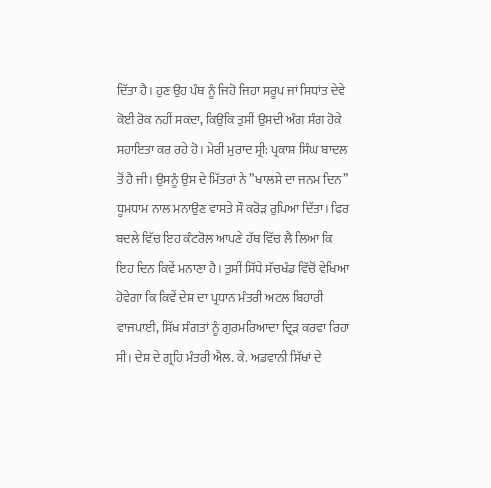ਦਿੱਤਾ ਹੈ। ਹੁਣ ਉਹ ਪੰਥ ਨੂੰ ਜਿਹੋ ਜਿਹਾ ਸਰੂਪ ਜਾਂ ਸਿਧਾਂਤ ਦੇਵੇ ਕੋਈ ਰੋਕ ਨਹੀਂ ਸਕਦਾ, ਕਿਉਂਕਿ ਤੁਸੀਂ ਉਸਦੀ ਅੰਗ ਸੰਗ ਹੋਕੇ ਸਹਾਇਤਾ ਕਰ ਰਹੇ ਹੋ। ਮੇਰੀ ਮੁਰਾਦ ਸ੍ਰੀ: ਪ੍ਰਕਾਸ਼ ਸਿੰਘ ਬਾਦਲ ਤੋਂ ਹੈ ਜੀ। ਉਸਨੂੰ ਉਸ ਦੇ ਮਿੱਤਰਾਂ ਨੇ ”ਖਾਲਸੇ ਦਾ ਜਨਮ ਦਿਨ” ਧੂਮਧਾਮ ਨਾਲ ਮਨਾਉਣ ਵਾਸਤੇ ਸੌ ਕਰੋੜ ਰੁਪਿਆ ਦਿੱਤਾ। ਫਿਰ ਬਦਲੇ ਵਿੱਚ ਇਹ ਕੰਟਰੋਲ ਆਪਣੇ ਹੱਥ ਵਿੱਚ ਲੈ ਲਿਆ ਕਿ ਇਹ ਦਿਨ ਕਿਵੇਂ ਮਨਾਣਾ ਹੈ। ਤੁਸੀਂ ਸਿੱਧੇ ਸੱਚਖੰਡ ਵਿੱਚੋਂ ਵੇਖਿਆ ਹੋਵੇਗਾ ਕਿ ਕਿਵੇਂ ਦੇਸ਼ ਦਾ ਪ੍ਰਧਾਨ ਮੰਤਰੀ ਅਟਲ ਬਿਹਾਰੀ ਵਾਜਪਾਈ, ਸਿੱਖ ਸੰਗਤਾਂ ਨੂੰ ਗੁਰਮਰਿਆਦਾ ਦ੍ਰਿੜ ਕਰਵਾ ਰਿਹਾ ਸੀ। ਦੇਸ਼ ਦੇ ਗ੍ਰਹਿ ਮੰਤਰੀ ਐਲ. ਕੇ. ਅਡਵਾਨੀ ਸਿੱਖਾਂ ਦੇ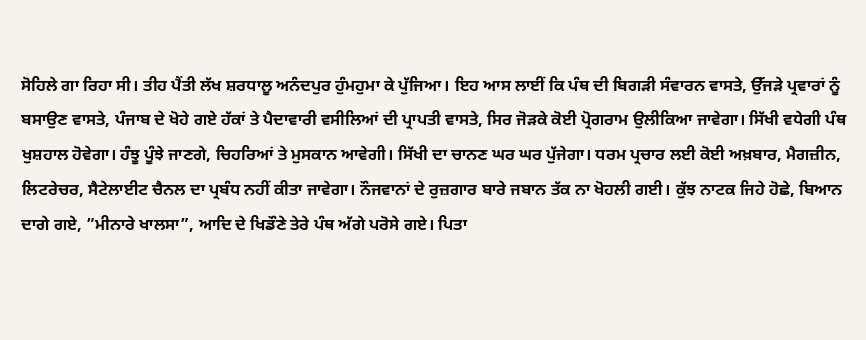ਸੋਹਿਲੇ ਗਾ ਰਿਹਾ ਸੀ। ਤੀਹ ਪੈਂਤੀ ਲੱਖ ਸ਼ਰਧਾਲੂ ਅਨੰਦਪੁਰ ਹੁੰਮਹੁਮਾ ਕੇ ਪੁੱਜਿਆ। ਇਹ ਆਸ ਲਾਈਂ ਕਿ ਪੰਥ ਦੀ ਬਿਗੜੀ ਸੰਵਾਰਨ ਵਾਸਤੇ, ਉੱਜੜੇ ਪ੍ਰਵਾਰਾਂ ਨੂੰ ਬਸਾਉਣ ਵਾਸਤੇ, ਪੰਜਾਬ ਦੇ ਖੋਹੇ ਗਏ ਹੱਕਾਂ ਤੇ ਪੈਦਾਵਾਰੀ ਵਸੀਲਿਆਂ ਦੀ ਪ੍ਰਾਪਤੀ ਵਾਸਤੇ, ਸਿਰ ਜੋੜਕੇ ਕੋਈ ਪ੍ਰੋਗਰਾਮ ਉਲੀਕਿਆ ਜਾਵੇਗਾ। ਸਿੱਖੀ ਵਧੇਗੀ ਪੰਥ ਖੁਸ਼ਹਾਲ ਹੋਵੇਗਾ। ਹੰਝੂ ਪੂੰਝੇ ਜਾਣਗੇ, ਚਿਹਰਿਆਂ ਤੇ ਮੁਸਕਾਨ ਆਵੇਗੀ। ਸਿੱਖੀ ਦਾ ਚਾਨਣ ਘਰ ਘਰ ਪੁੱਜੇਗਾ। ਧਰਮ ਪ੍ਰਚਾਰ ਲਈ ਕੋਈ ਅਖ਼ਬਾਰ, ਮੈਗਜ਼ੀਨ, ਲਿਟਰੇਚਰ, ਸੈਟੇਲਾਈਟ ਚੈਨਲ ਦਾ ਪ੍ਰਬੰਧ ਨਹੀਂ ਕੀਤਾ ਜਾਵੇਗਾ। ਨੌਜਵਾਨਾਂ ਦੇ ਰੁਜ਼ਗਾਰ ਬਾਰੇ ਜਬਾਨ ਤੱਕ ਨਾ ਖੋਹਲੀ ਗਈ। ਕੁੱਝ ਨਾਟਕ ਜਿਹੇ ਹੋਛੇ, ਬਿਆਨ ਦਾਗੇ ਗਏ, ”ਮੀਨਾਰੇ ਖਾਲਸਾ”, ਆਦਿ ਦੇ ਖਿਡੌਣੇ ਤੇਰੇ ਪੰਥ ਅੱਗੇ ਪਰੋਸੇ ਗਏ। ਪਿਤਾ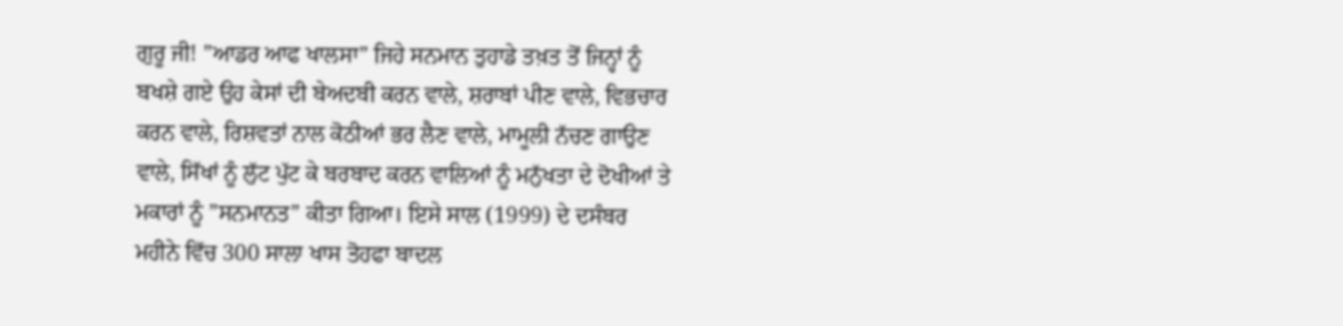ਗੁਰੂ ਜੀ! ”ਆਡਰ ਆਫ ਖਾਲਸਾ” ਜਿਹੇ ਸਨਮਾਨ ਤੁਹਾਡੇ ਤਖ਼ਤ ਤੋਂ ਜਿਨ੍ਹਾਂ ਨੂੰ ਬਖਸ਼ੇ ਗਏ ਉਹ ਕੇਸਾਂ ਦੀ ਬੇਅਦਬੀ ਕਰਨ ਵਾਲੇ, ਸ਼ਰਾਬਾਂ ਪੀਣ ਵਾਲੇ, ਵਿਭਚਾਰ ਕਰਨ ਵਾਲੇ, ਰਿਸ਼ਵਤਾਂ ਨਾਲ ਕੋਠੀਆਂ ਭਰ ਲੈਣ ਵਾਲੇ, ਮਾਮੂਲੀ ਨੱਚਣ ਗਾਉਣ ਵਾਲੇ, ਸਿੱਖਾਂ ਨੂੰ ਲੁੱਟ ਪੁੱਟ ਕੇ ਬਰਬਾਦ ਕਰਨ ਵਾਲਿਆਂ ਨੂੰ ਮਨੁੱਖਤਾ ਦੇ ਦੋਖੀਆਂ ਤੇ ਮਕਾਰਾਂ ਨੂੰ ”ਸਨਮਾਨਤ” ਕੀਤਾ ਗਿਆ। ਇਸੇ ਸਾਲ (1999) ਦੇ ਦਸੰਬਰ ਮਹੀਨੇ ਵਿੱਚ 300 ਸਾਲਾ ਖਾਸ ਤੋਹਫਾ ਬਾਦਲ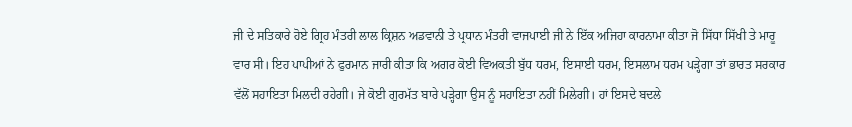ਜੀ ਦੇ ਸਤਿਕਾਰੇ ਹੋਏ ਗ੍ਰਿਹ ਮੰਤਰੀ ਲਾਲ ਕ੍ਰਿਸ਼ਨ ਅਡਵਾਨੀ ਤੇ ਪ੍ਰਧਾਨ ਮੰਤਰੀ ਵਾਜਪਾਈ ਜੀ ਨੇ ਇੱਕ ਅਜਿਹਾ ਕਾਰਨਾਮਾ ਕੀਤਾ ਜੋ ਸਿੱਧਾ ਸਿੱਖੀ ਤੇ ਮਾਰੂ ਵਾਰ ਸੀ। ਇਹ ਪਾਪੀਆਂ ਨੇ ਫੁਰਮਾਨ ਜਾਰੀ ਕੀਤਾ ਕਿ ਅਗਰ ਕੋਈ ਵਿਅਕਤੀ ਬੁੱਧ ਧਰਮ, ਇਸਾਈ ਧਰਮ, ਇਸਲਾਮ ਧਰਮ ਪੜ੍ਹੇਗਾ ਤਾਂ ਭਾਰਤ ਸਰਕਾਰ ਵੱਲੋਂ ਸਹਾਇਤਾ ਮਿਲਦੀ ਰਹੇਗੀ। ਜੇ ਕੋਈ ਗੁਰਮੱਤ ਬਾਰੇ ਪੜ੍ਹੇਗਾ ਉਸ ਨੂੰ ਸਹਾਇਤਾ ਨਹੀਂ ਮਿਲੇਗੀ। ਹਾਂ ਇਸਦੇ ਬਦਲੇ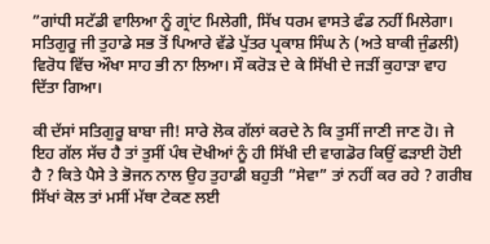”ਗਾਂਧੀ ਸਟੱਡੀ ਵਾਲਿਆ ਨੂੰ ਗ੍ਰਾਂਟ ਮਿਲੇਗੀ, ਸਿੱਖ ਧਰਮ ਵਾਸਤੇ ਫੰਡ ਨਹੀਂ ਮਿਲੇਗਾ। ਸਤਿਗੁਰੂ ਜੀ ਤੁਹਾਡੇ ਸਭ ਤੋਂ ਪਿਆਰੇ ਵੱਡੇ ਪੁੱਤਰ ਪ੍ਰਕਾਸ਼ ਸਿੰਘ ਨੇ (ਅਤੇ ਬਾਕੀ ਜੁੰਡਲੀ) ਵਿਰੋਧ ਵਿੱਚ ਔਖਾ ਸਾਹ ਭੀ ਨਾ ਲਿਆ। ਸੌ ਕਰੋੜ ਦੇ ਕੇ ਸਿੱਖੀ ਦੇ ਜੜੀਂ ਕੁਹਾੜਾ ਵਾਹ ਦਿੱਤਾ ਗਿਆ।

ਕੀ ਦੱਸਾਂ ਸਤਿਗੁਰੂ ਬਾਬਾ ਜੀ! ਸਾਰੇ ਲੋਕ ਗੱਲਾਂ ਕਰਦੇ ਨੇ ਕਿ ਤੁਸੀਂ ਜਾਣੀ ਜਾਣ ਹੋ। ਜੇ ਇਹ ਗੱਲ ਸੱਚ ਹੈ ਤਾਂ ਤੁਸੀਂ ਪੰਥ ਦੋਖੀਆਂ ਨੂੰ ਹੀ ਸਿੱਖੀ ਦੀ ਵਾਗਡੋਰ ਕਿਉਂ ਫੜਾਈ ਹੋਈ ਹੈ ? ਕਿਤੇ ਪੈਸੇ ਤੇ ਭੋਜਨ ਨਾਲ ਉਹ ਤੁਹਾਡੀ ਬਹੁਤੀ ”ਸੇਵਾ” ਤਾਂ ਨਹੀਂ ਕਰ ਰਹੇ ? ਗਰੀਬ ਸਿੱਖਾਂ ਕੋਲ ਤਾਂ ਮਸੀਂ ਮੱਥਾ ਟੇਕਣ ਲਈ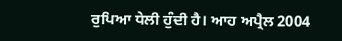ਰੁਪਿਆ ਧੇਲੀ ਹੁੰਦੀ ਹੈ। ਆਹ ਅਪ੍ਰੈਲ 2004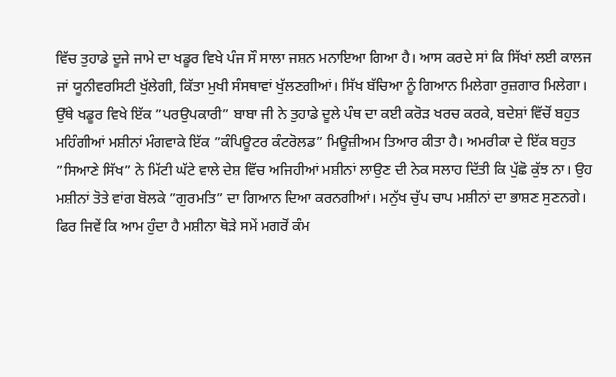ਵਿੱਚ ਤੁਹਾਡੇ ਦੂਜੇ ਜਾਮੇ ਦਾ ਖਡੂਰ ਵਿਖੇ ਪੰਜ ਸੌ ਸਾਲਾ ਜਸ਼ਨ ਮਨਾਇਆ ਗਿਆ ਹੈ। ਆਸ ਕਰਦੇ ਸਾਂ ਕਿ ਸਿੱਖਾਂ ਲਈ ਕਾਲਜ ਜਾਂ ਯੂਨੀਵਰਸਿਟੀ ਖੁੱਲੇਗੀ, ਕਿੱਤਾ ਮੁਖੀ ਸੰਸਥਾਵਾਂ ਖੁੱਲਣਗੀਆਂ। ਸਿੱਖ ਬੱਚਿਆ ਨੂੰ ਗਿਆਨ ਮਿਲੇਗਾ ਰੁਜ਼ਗਾਰ ਮਿਲੇਗਾ। ਉੱਥੇ ਖਡੂਰ ਵਿਖੇ ਇੱਕ ”ਪਰਉਪਕਾਰੀ” ਬਾਬਾ ਜੀ ਨੇ ਤੁਹਾਡੇ ਦੂਲੇ ਪੰਥ ਦਾ ਕਈ ਕਰੋੜ ਖਰਚ ਕਰਕੇ, ਬਦੇਸ਼ਾਂ ਵਿੱਚੋਂ ਬਹੁਤ ਮਹਿੰਗੀਆਂ ਮਸ਼ੀਨਾਂ ਮੰਗਵਾਕੇ ਇੱਕ ”ਕੰਪਿਊਟਰ ਕੰਟਰੋਲਡ” ਮਿਊਜ਼ੀਅਮ ਤਿਆਰ ਕੀਤਾ ਹੈ। ਅਮਰੀਕਾ ਦੇ ਇੱਕ ਬਹੁਤ ”ਸਿਆਣੇ ਸਿੱਖ” ਨੇ ਮਿੱਟੀ ਘੱਟੇ ਵਾਲੇ ਦੇਸ਼ ਵਿੱਚ ਅਜਿਹੀਆਂ ਮਸ਼ੀਨਾਂ ਲਾਉਣ ਦੀ ਨੇਕ ਸਲਾਹ ਦਿੱਤੀ ਕਿ ਪੁੱਛੋ ਕੁੱਝ ਨਾ। ਉਹ ਮਸ਼ੀਨਾਂ ਤੋਤੇ ਵਾਂਗ ਬੋਲਕੇ ”ਗੁਰਮਤਿ” ਦਾ ਗਿਆਨ ਦਿਆ ਕਰਨਗੀਆਂ। ਮਨੁੱਖ ਚੁੱਪ ਚਾਪ ਮਸ਼ੀਨਾਂ ਦਾ ਭਾਸ਼ਣ ਸੁਣਨਗੇ। ਫਿਰ ਜਿਵੇਂ ਕਿ ਆਮ ਹੁੰਦਾ ਹੈ ਮਸ਼ੀਨਾ ਥੋੜੇ ਸਮੇਂ ਮਗਰੋਂ ਕੰਮ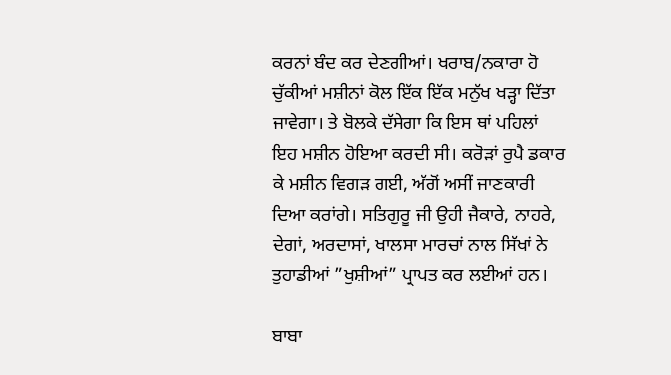ਕਰਨਾਂ ਬੰਦ ਕਰ ਦੇਣਗੀਆਂ। ਖਰਾਬ/ਨਕਾਰਾ ਹੋ ਚੁੱਕੀਆਂ ਮਸ਼ੀਨਾਂ ਕੋਲ ਇੱਕ ਇੱਕ ਮਨੁੱਖ ਖੜ੍ਹਾ ਦਿੱਤਾ ਜਾਵੇਗਾ। ਤੇ ਬੋਲਕੇ ਦੱਸੇਗਾ ਕਿ ਇਸ ਥਾਂ ਪਹਿਲਾਂ ਇਹ ਮਸ਼ੀਨ ਹੋਇਆ ਕਰਦੀ ਸੀ। ਕਰੋੜਾਂ ਰੁਪੈ ਡਕਾਰ ਕੇ ਮਸ਼ੀਨ ਵਿਗੜ ਗਈ, ਅੱਗੋਂ ਅਸੀਂ ਜਾਣਕਾਰੀ ਦਿਆ ਕਰਾਂਗੇ। ਸਤਿਗੁਰੂ ਜੀ ਉਹੀ ਜੈਕਾਰੇ, ਨਾਹਰੇ, ਦੇਗਾਂ, ਅਰਦਾਸਾਂ, ਖਾਲਸਾ ਮਾਰਚਾਂ ਨਾਲ ਸਿੱਖਾਂ ਨੇ ਤੁਹਾਡੀਆਂ ”ਖੁਸ਼ੀਆਂ” ਪ੍ਰਾਪਤ ਕਰ ਲਈਆਂ ਹਨ।

ਬਾਬਾ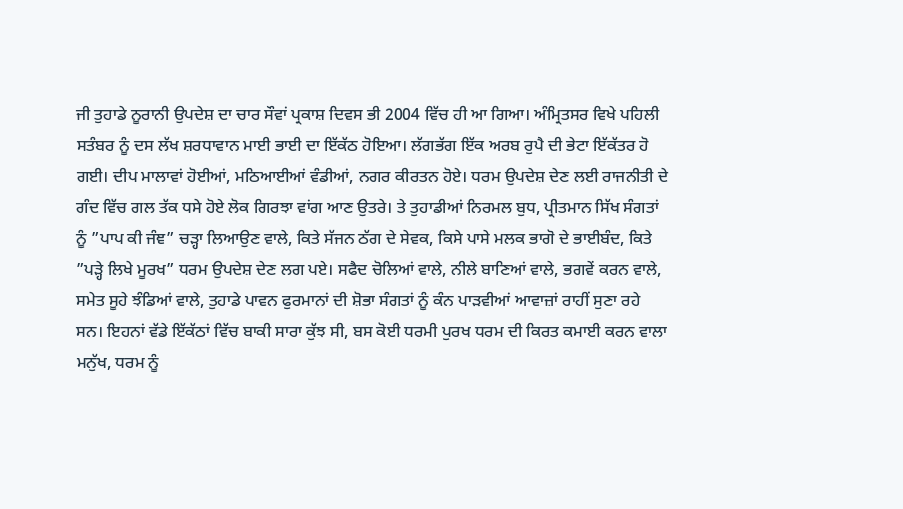ਜੀ ਤੁਹਾਡੇ ਨੂਰਾਨੀ ਉਪਦੇਸ਼ ਦਾ ਚਾਰ ਸੌਵਾਂ ਪ੍ਰਕਾਸ਼ ਦਿਵਸ ਭੀ 2004 ਵਿੱਚ ਹੀ ਆ ਗਿਆ। ਅੰਮ੍ਰਿਤਸਰ ਵਿਖੇ ਪਹਿਲੀ ਸਤੰਬਰ ਨੂੰ ਦਸ ਲੱਖ ਸ਼ਰਧਾਵਾਨ ਮਾਈ ਭਾਈ ਦਾ ਇੱਕੱਠ ਹੋਇਆ। ਲੱਗਭੱਗ ਇੱਕ ਅਰਬ ਰੁਪੈ ਦੀ ਭੇਟਾ ਇੱਕੱਤਰ ਹੋ ਗਈ। ਦੀਪ ਮਾਲਾਵਾਂ ਹੋਈਆਂ, ਮਠਿਆਈਆਂ ਵੰਡੀਆਂ, ਨਗਰ ਕੀਰਤਨ ਹੋਏ। ਧਰਮ ਉਪਦੇਸ਼ ਦੇਣ ਲਈ ਰਾਜਨੀਤੀ ਦੇ ਗੰਦ ਵਿੱਚ ਗਲ ਤੱਕ ਧਸੇ ਹੋਏ ਲੋਕ ਗਿਰਝਾ ਵਾਂਗ ਆਣ ਉਤਰੇ। ਤੇ ਤੁਹਾਡੀਆਂ ਨਿਰਮਲ ਬੁਧ, ਪ੍ਰੀਤਮਾਨ ਸਿੱਖ ਸੰਗਤਾਂ ਨੂੰ ”ਪਾਪ ਕੀ ਜੰਞ” ਚੜ੍ਹਾ ਲਿਆਉਣ ਵਾਲੇ, ਕਿਤੇ ਸੱਜਨ ਠੱਗ ਦੇ ਸੇਵਕ, ਕਿਸੇ ਪਾਸੇ ਮਲਕ ਭਾਗੋ ਦੇ ਭਾਈਬੰਦ, ਕਿਤੇ ”ਪੜ੍ਹੇ ਲਿਖੇ ਮੂਰਖ” ਧਰਮ ਉਪਦੇਸ਼ ਦੇਣ ਲਗ ਪਏ। ਸਫੈਦ ਚੋਲਿਆਂ ਵਾਲੇ, ਨੀਲੇ ਬਾਣਿਆਂ ਵਾਲੇ, ਭਗਵੇਂ ਕਰਨ ਵਾਲੇ, ਸਮੇਤ ਸੂਹੇ ਝੰਡਿਆਂ ਵਾਲੇ, ਤੁਹਾਡੇ ਪਾਵਨ ਫੁਰਮਾਨਾਂ ਦੀ ਸ਼ੋਭਾ ਸੰਗਤਾਂ ਨੂੰ ਕੰਨ ਪਾੜਵੀਆਂ ਆਵਾਜ਼ਾਂ ਰਾਹੀਂ ਸੁਣਾ ਰਹੇ ਸਨ। ਇਹਨਾਂ ਵੱਡੇ ਇੱਕੱਠਾਂ ਵਿੱਚ ਬਾਕੀ ਸਾਰਾ ਕੁੱਝ ਸੀ, ਬਸ ਕੋਈ ਧਰਮੀ ਪੁਰਖ ਧਰਮ ਦੀ ਕਿਰਤ ਕਮਾਈ ਕਰਨ ਵਾਲਾ ਮਨੁੱਖ, ਧਰਮ ਨੂੰ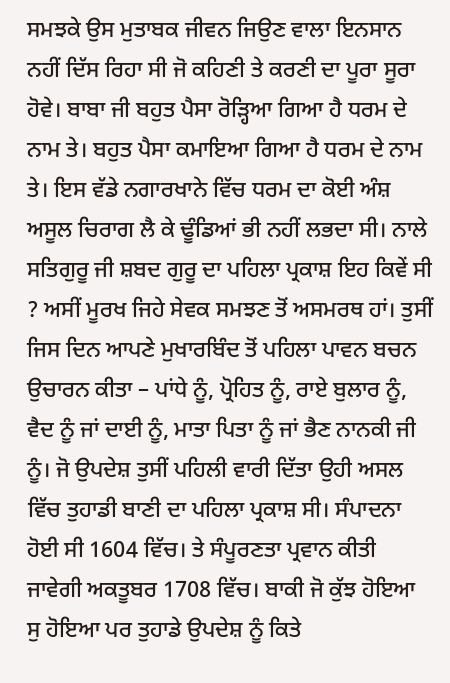ਸਮਝਕੇ ਉਸ ਮੁਤਾਬਕ ਜੀਵਨ ਜਿਉਣ ਵਾਲਾ ਇਨਸਾਨ ਨਹੀਂ ਦਿੱਸ ਰਿਹਾ ਸੀ ਜੋ ਕਹਿਣੀ ਤੇ ਕਰਣੀ ਦਾ ਪੂਰਾ ਸੂਰਾ ਹੋਵੇ। ਬਾਬਾ ਜੀ ਬਹੁਤ ਪੈਸਾ ਰੋੜ੍ਹਿਆ ਗਿਆ ਹੈ ਧਰਮ ਦੇ ਨਾਮ ਤੇ। ਬਹੁਤ ਪੈਸਾ ਕਮਾਇਆ ਗਿਆ ਹੈ ਧਰਮ ਦੇ ਨਾਮ ਤੇ। ਇਸ ਵੱਡੇ ਨਗਾਰਖਾਨੇ ਵਿੱਚ ਧਰਮ ਦਾ ਕੋਈ ਅੰਸ਼ ਅਸੂਲ ਚਿਰਾਗ ਲੈ ਕੇ ਢੂੰਡਿਆਂ ਭੀ ਨਹੀਂ ਲਭਦਾ ਸੀ। ਨਾਲੇ ਸਤਿਗੁਰੂ ਜੀ ਸ਼ਬਦ ਗੁਰੂ ਦਾ ਪਹਿਲਾ ਪ੍ਰਕਾਸ਼ ਇਹ ਕਿਵੇਂ ਸੀ ? ਅਸੀਂ ਮੂਰਖ ਜਿਹੇ ਸੇਵਕ ਸਮਝਣ ਤੋਂ ਅਸਮਰਥ ਹਾਂ। ਤੁਸੀਂ ਜਿਸ ਦਿਨ ਆਪਣੇ ਮੁਖਾਰਬਿੰਦ ਤੋਂ ਪਹਿਲਾ ਪਾਵਨ ਬਚਨ ਉਚਾਰਨ ਕੀਤਾ – ਪਾਂਧੇ ਨੂੰ, ਪ੍ਰੋਹਿਤ ਨੂੰ, ਰਾਏ ਬੁਲਾਰ ਨੂੰ, ਵੈਦ ਨੂੰ ਜਾਂ ਦਾਈ ਨੂੰ, ਮਾਤਾ ਪਿਤਾ ਨੂੰ ਜਾਂ ਭੈਣ ਨਾਨਕੀ ਜੀ ਨੂੰ। ਜੋ ਉਪਦੇਸ਼ ਤੁਸੀਂ ਪਹਿਲੀ ਵਾਰੀ ਦਿੱਤਾ ਉਹੀ ਅਸਲ ਵਿੱਚ ਤੁਹਾਡੀ ਬਾਣੀ ਦਾ ਪਹਿਲਾ ਪ੍ਰਕਾਸ਼ ਸੀ। ਸੰਪਾਦਨਾ ਹੋਈ ਸੀ 1604 ਵਿੱਚ। ਤੇ ਸੰਪੂਰਣਤਾ ਪ੍ਰਵਾਨ ਕੀਤੀ ਜਾਵੇਗੀ ਅਕਤੂਬਰ 1708 ਵਿੱਚ। ਬਾਕੀ ਜੋ ਕੁੱਝ ਹੋਇਆ ਸੁ ਹੋਇਆ ਪਰ ਤੁਹਾਡੇ ਉਪਦੇਸ਼ ਨੂੰ ਕਿਤੇ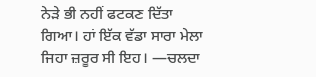ਨੇੜੇ ਭੀ ਨਹੀਂ ਫਟਕਣ ਦਿੱਤਾ ਗਿਆ। ਹਾਂ ਇੱਕ ਵੱਡਾ ਸਾਰਾ ਮੇਲਾ ਜਿਹਾ ਜ਼ਰੂਰ ਸੀ ਇਹ। —ਚਲਦਾ